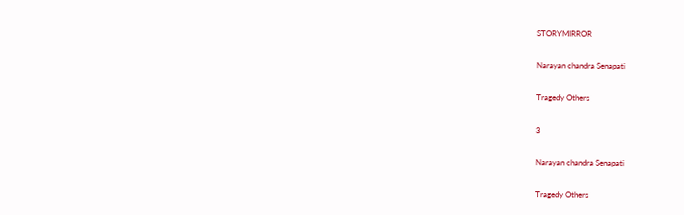STORYMIRROR

Narayan chandra Senapati

Tragedy Others

3

Narayan chandra Senapati

Tragedy Others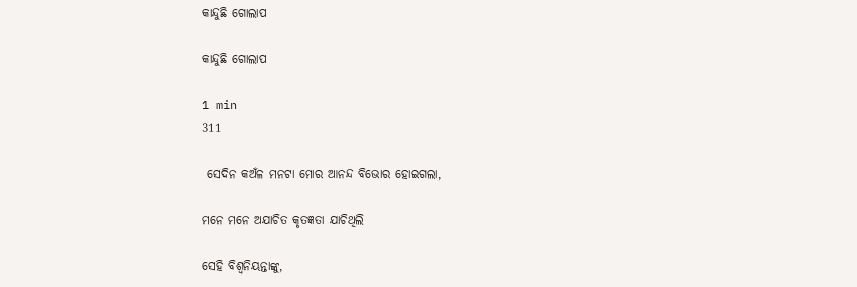କାନ୍ଦୁଛି ଗୋଲାପ

କାନ୍ଦୁଛି ଗୋଲାପ

1 min
311

 ସେଦିନ କଅଁଳ ମନଟା ମୋର ଆନନ୍ଦ ବିଭୋର ହୋଇଗଲା,

ମନେ ମନେ ଅଯାଚିତ କୃତଜ୍ଞତା ଯାଚିଥିଲି

ସେହି ବିଶ୍ୱନିୟନ୍ତାଙ୍କୁ,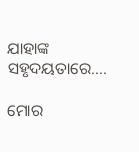ଯାହାଙ୍କ ସହୃଦୟତାରେ....

ମୋର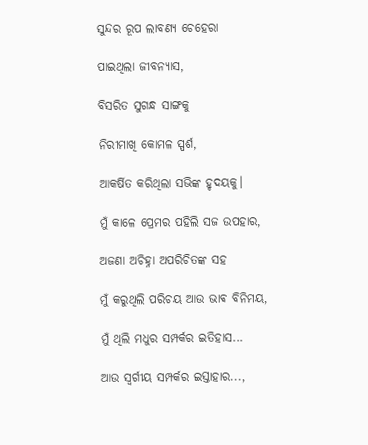ସୁନ୍ଦର ରୂପ ଲାବଣ୍ୟ ଚେହେରା

ପାଇଥିଲା ଜୀବନ୍ୟାସ,

ବିସରିତ ସୁଗନ୍ଧ ସାଙ୍ଗକୁ

ନିରୀମାଖି କୋମଳ ସ୍ପର୍ଶ,

ଆକର୍ଷିତ କରିଥିଲା ସଭିଙ୍କ ହୃଦୟକୁ।

ମୁଁ କାଳେ ପ୍ରେମର ପହିଲି ସଜ ଉପହାର,

ଅଜଣା ଅଚିହ୍ନା ଅପରିଚିତଙ୍କ ସହ

ମୁଁ କରୁଥିଲି ପରିଚୟ ଆଉ ଭାଵ ବିନିମୟ,

ମୁଁ ଥିଲି ମଧୁର ସମ୍ପର୍କର ଇତିହାସ...

ଆଉ ସ୍ବର୍ଗୀୟ ସମ୍ପର୍କର ଇସ୍ତାହାର...,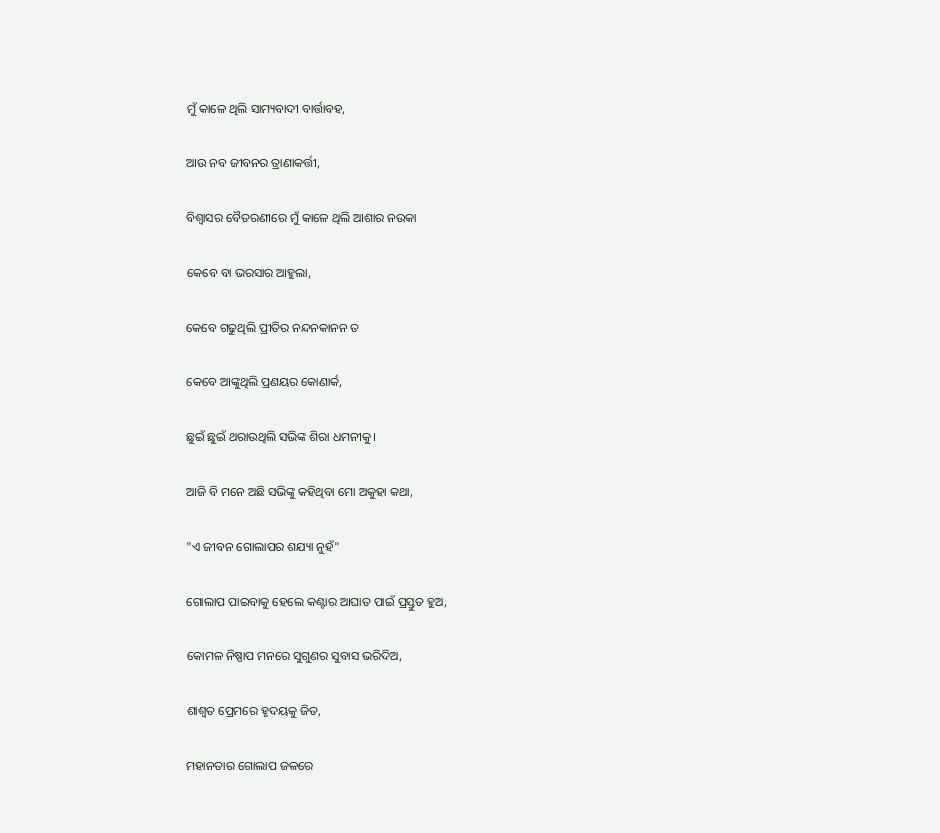ମୁଁ କାଳେ ଥିଲି ସାମ୍ୟବାଦୀ ବାର୍ତ୍ତାବହ,

ଆଉ ନବ ଜୀବନର ତ୍ରାଣାକର୍ତ୍ତୀ,

ବିଶ୍ୱାସର ବୈତରଣୀରେ ମୁଁ କାଳେ ଥିଲି ଆଶାର ନଉକା

କେବେ ବା ଭରସାର ଆହୁଲା,

କେବେ ଗଢୁଥିଲି ପ୍ରୀତିର ନନ୍ଦନକାନନ ତ

କେବେ ଆଙ୍କୁଥିଲି ପ୍ରଣୟର କୋଣାର୍କ,

ଛୁଇଁ ଛୁଇଁ ଥରାଉଥିଲି ସଭିଙ୍କ ଶିରା ଧମନୀକୁ।

ଆଜି ବି ମନେ ଅଛି ସଭିଙ୍କୁ କହିଥିବା ମୋ ଅକୁହା କଥା,

"ଏ ଜୀବନ ଗୋଲାପର ଶଯ୍ୟା ନୁହଁ"

ଗୋଲାପ ପାଇବାକୁ ହେଲେ କଣ୍ଟାର ଆଘାତ ପାଇଁ ପ୍ରସ୍ତୁତ ହୁଅ,

କୋମଳ ନିଷ୍ପାପ ମନରେ ସୁଗୁଣର ସୁବାସ ଭରିଦିଅ,

ଶାଶ୍ୱତ ପ୍ରେମରେ ହୃଦୟକୁ ଜିତ,

ମହାନତାର ଗୋଲାପ ଜଳରେ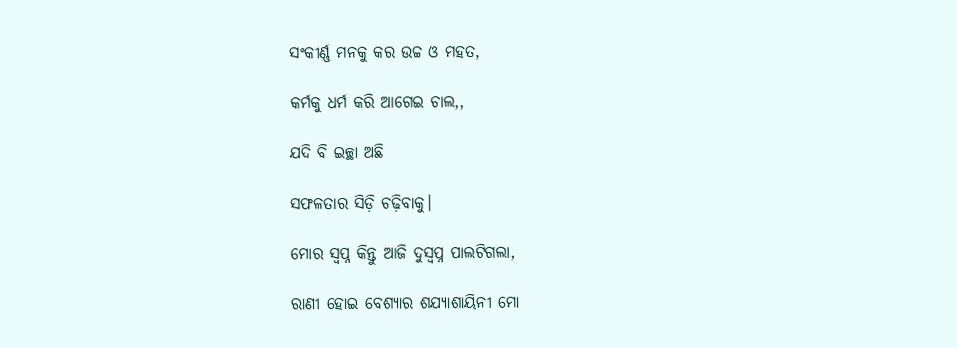ସଂକୀର୍ଣ୍ଣ ମନକୁ କର ଉଚ୍ଚ ଓ ମହତ,

କର୍ମକୁ ଧର୍ମ କରି ଆଗେଇ ଚାଲ,,

ଯଦି ବି ଇଚ୍ଛା ଅଛି

ସଫଳତାର ସିଡ଼ି ଚଢ଼ିବାକୁ।

ମୋର ସ୍ବପ୍ନ କିନ୍ତୁ ଆଜି ଦୁସ୍ବପ୍ନ ପାଲଟିଗଲା,

ରାଣୀ ହୋଇ ବେଶ୍ୟାର ଶଯ୍ୟାଶାୟିନୀ ମୋ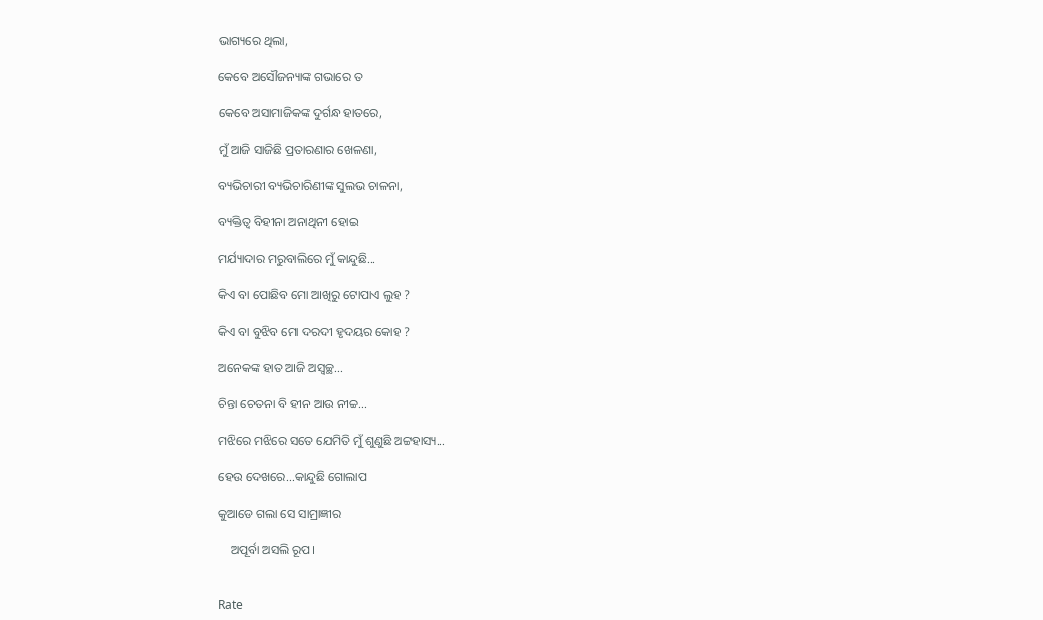ଭାଗ୍ୟରେ ଥିଲା,

କେବେ ଅସୌଜନ୍ୟାଙ୍କ ଗଭାରେ ତ

କେବେ ଅସାମାଜିକଙ୍କ ଦୁର୍ଗନ୍ଧ ହାତରେ,

ମୁଁ ଆଜି ସାଜିଛି ପ୍ରତାରଣାର ଖେଳଣା,

ବ୍ୟଭିଚାରୀ ବ୍ୟଭିଚାରିଣୀଙ୍କ ସୁଲଭ ଚାଳନା,

ବ୍ୟକ୍ତିତ୍ୱ ବିହୀନା ଅନାଥିନୀ ହୋଇ

ମର୍ଯ୍ୟାଦାର ମରୁବାଲିରେ ମୁଁ କାନ୍ଦୁଛି...

କିଏ ବା ପୋଛିବ ମୋ ଆଖିରୁ ଟୋପାଏ ଲୁହ ?

କିଏ ବା ବୁଝିବ ମୋ ଦରଦୀ ହୃଦୟର କୋହ ?

ଅନେକଙ୍କ ହାତ ଆଜି ଅସ୍ବଚ୍ଛ...

ଚିନ୍ତା ଚେତନା ବି ହୀନ ଆଉ ନୀଚ୍ଚ...

ମଝିରେ ମଝିରେ ସତେ ଯେମିତି ମୁଁ ଶୁଣୁଛି ଅଟ୍ଟହାସ୍ୟ...

ହେଉ ଦେଖରେ...କାନ୍ଦୁଛି ଗୋଲାପ

କୁଆଡେ ଗଲା ସେ ସାମ୍ରାଜ୍ଞୀର

    ଅପୂର୍ବା ଅସଲି ରୂପ।


Rate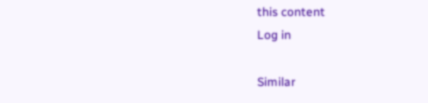this content
Log in

Similar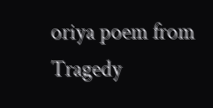oriya poem from Tragedy